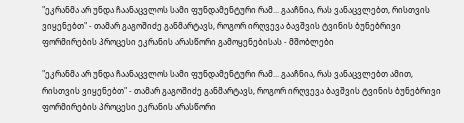"ეკრანმა არ უნდა ჩაანაცვლოს სამი ფუნდამენტური რამ... გააჩნია, რას ვანაცვლებთ, რისთვის ვიყენებთ" - თამარ გაგოშიძე განმარტავს, როგორ ირღვევა ბავშვის ტვინის ბუნებრივი ფორმირების პროცესი ეკრანის არასწორი გამოყენებისას - მშობლები

"ეკრანმა არ უნდა ჩაანაცვლოს სამი ფუნდამენტური რამ... გააჩნია, რას ვანაცვლებთ ამით, რისთვის ვიყენებთ" - თამარ გაგოშიძე განმარტავს, როგორ ირღვევა ბავშვის ტვინის ბუნებრივი ფორმირების პროცესი ეკრანის არასწორი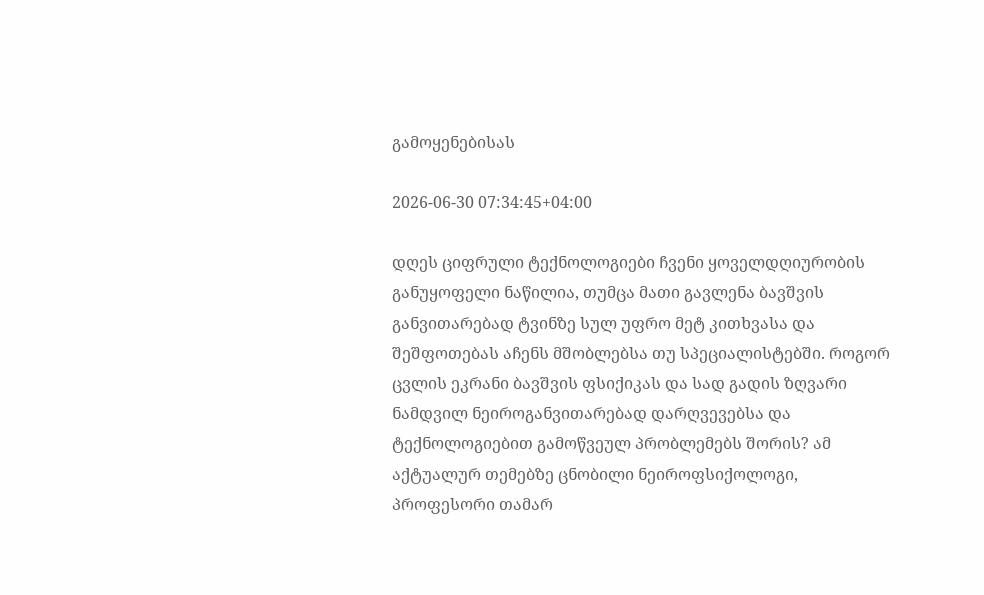გამოყენებისას

2026-06-30 07:34:45+04:00

დღეს ციფრული ტექნოლოგიები ჩვენი ყოველდღიურობის განუყოფელი ნაწილია, თუმცა მათი გავლენა ბავშვის განვითარებად ტვინზე სულ უფრო მეტ კითხვასა და შეშფოთებას აჩენს მშობლებსა თუ სპეციალისტებში. როგორ ცვლის ეკრანი ბავშვის ფსიქიკას და სად გადის ზღვარი ნამდვილ ნეიროგანვითარებად დარღვევებსა და ტექნოლოგიებით გამოწვეულ პრობლემებს შორის? ამ აქტუალურ თემებზე ცნობილი ნეიროფსიქოლოგი, პროფესორი თამარ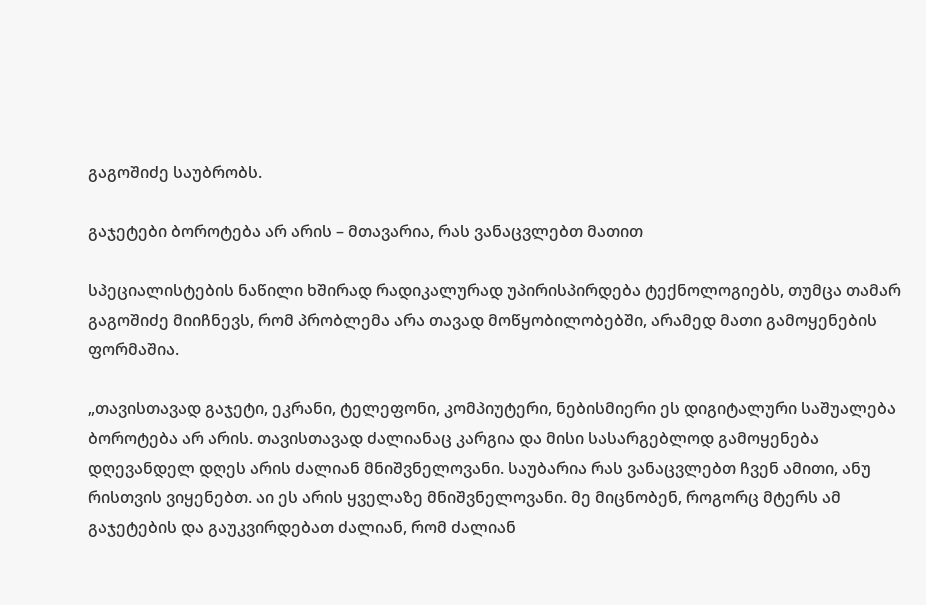გაგოშიძე საუბრობს.

გაჯეტები ბოროტება არ არის – მთავარია, რას ვანაცვლებთ მათით

სპეციალისტების ნაწილი ხშირად რადიკალურად უპირისპირდება ტექნოლოგიებს, თუმცა თამარ გაგოშიძე მიიჩნევს, რომ პრობლემა არა თავად მოწყობილობებში, არამედ მათი გამოყენების ფორმაშია.

„თავისთავად გაჯეტი, ეკრანი, ტელეფონი, კომპიუტერი, ნებისმიერი ეს დიგიტალური საშუალება ბოროტება არ არის. თავისთავად ძალიანაც კარგია და მისი სასარგებლოდ გამოყენება დღევანდელ დღეს არის ძალიან მნიშვნელოვანი. საუბარია რას ვანაცვლებთ ჩვენ ამითი, ანუ რისთვის ვიყენებთ. აი ეს არის ყველაზე მნიშვნელოვანი. მე მიცნობენ, როგორც მტერს ამ გაჯეტების და გაუკვირდებათ ძალიან, რომ ძალიან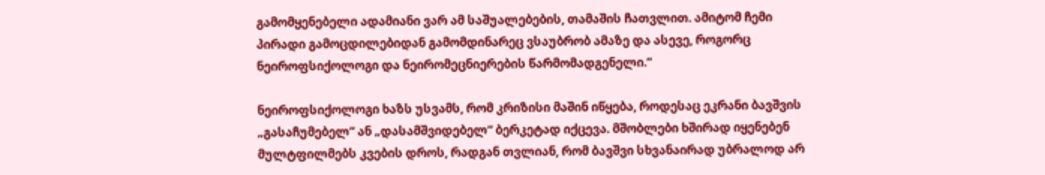გამომყენებელი ადამიანი ვარ ამ საშუალებების, თამაშის ჩათვლით. ამიტომ ჩემი პირადი გამოცდილებიდან გამომდინარეც ვსაუბრობ ამაზე და ასევე, როგორც ნეიროფსიქოლოგი და ნეირომეცნიერების წარმომადგენელი.“

ნეიროფსიქოლოგი ხაზს უსვამს, რომ კრიზისი მაშინ იწყება, როდესაც ეკრანი ბავშვის „გასაჩუმებელ“ ან „დასამშვიდებელ“ ბერკეტად იქცევა. მშობლები ხშირად იყენებენ მულტფილმებს კვების დროს, რადგან თვლიან, რომ ბავშვი სხვანაირად უბრალოდ არ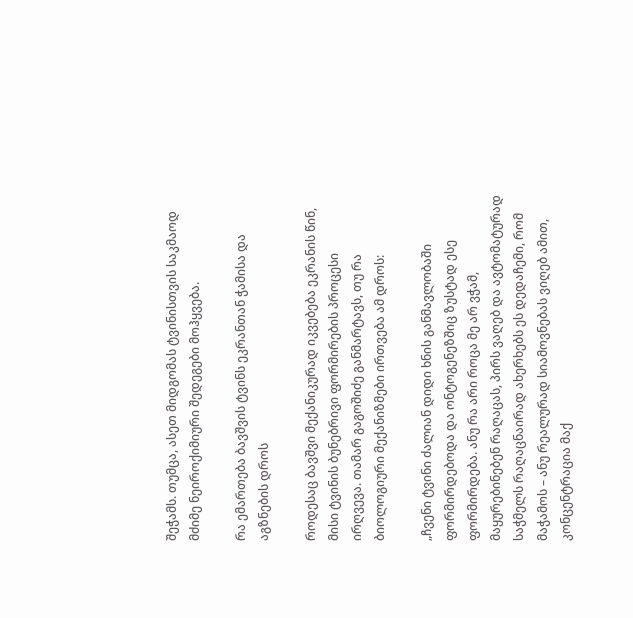შეჭამს. თუმცა, ასეთ მიდგომას ტვინისთვის საკმაოდ მძიმე ნეიროქიმიური შედეგები მოჰყვება.

რა ემართება ბავშვის ტვინს ეკრანთან ჭამისა და აგზნების დროს

როდესაც ბავშვი მექანიკურად იკვებება ეკრანის წინ, მისი ტვინის ბუნებრივი ფორმირების პროცესი ირღვევა. თამარ გაგოშიძე განმარტავს, თუ რა ბიოლოგიური მექანიზმები ირთვება ამ დროს:

„ჩვენი ტვინი ძალიან დიდი ხნის განმავლობაში ფორმირდებოდა და ონტოგენეზშიც ზუსტად ესე ფორმირდება. ანუ რა არი როცა მე არ ვჭამ, მაყურებინებენ რაღაცას, პირს ვაღებ და ავტომატურად საჭმელს რაღაცნაირად ახერხებს ეს დედაჩემი, რომ მაჭამოს – ანუ რეალურად სიამოვნებას ვიღებ ამით, კონცენტრაცია მაქ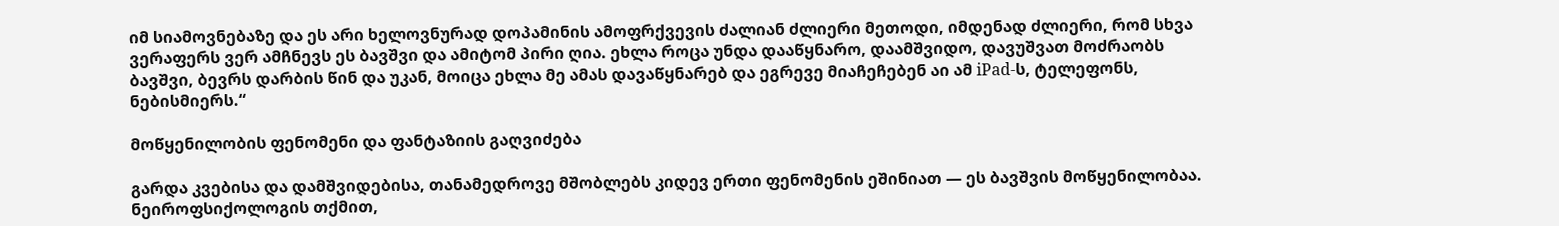იმ სიამოვნებაზე და ეს არი ხელოვნურად დოპამინის ამოფრქვევის ძალიან ძლიერი მეთოდი, იმდენად ძლიერი, რომ სხვა ვერაფერს ვერ ამჩნევს ეს ბავშვი და ამიტომ პირი ღია. ეხლა როცა უნდა დააწყნარო, დაამშვიდო, დავუშვათ მოძრაობს ბავშვი, ბევრს დარბის წინ და უკან, მოიცა ეხლა მე ამას დავაწყნარებ და ეგრევე მიაჩეჩებენ აი ამ iPad-ს, ტელეფონს, ნებისმიერს.“

მოწყენილობის ფენომენი და ფანტაზიის გაღვიძება

გარდა კვებისა და დამშვიდებისა, თანამედროვე მშობლებს კიდევ ერთი ფენომენის ეშინიათ — ეს ბავშვის მოწყენილობაა. ნეიროფსიქოლოგის თქმით,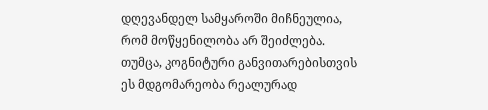დღევანდელ სამყაროში მიჩნეულია, რომ მოწყენილობა არ შეიძლება. თუმცა, კოგნიტური განვითარებისთვის ეს მდგომარეობა რეალურად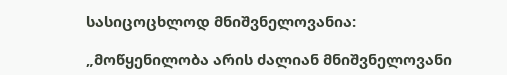სასიცოცხლოდ მნიშვნელოვანია:

„მოწყენილობა არის ძალიან მნიშვნელოვანი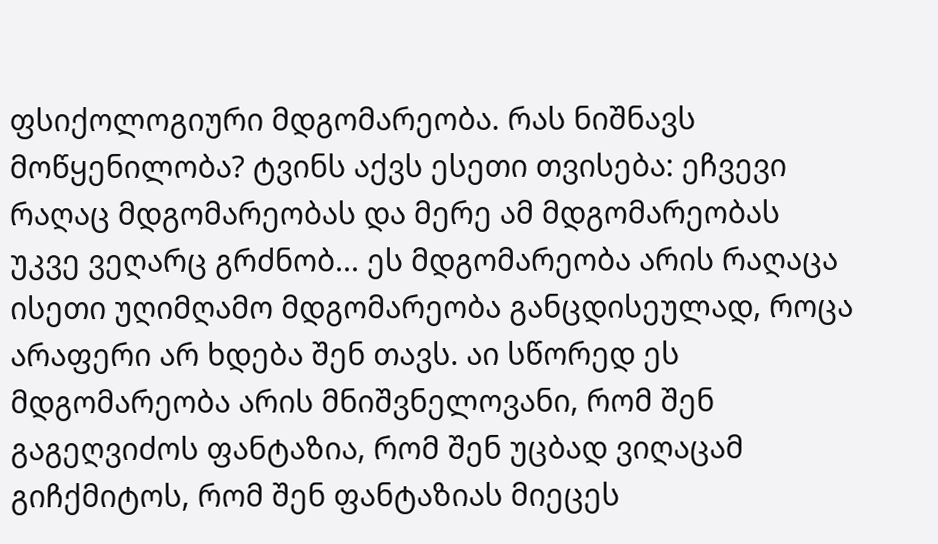ფსიქოლოგიური მდგომარეობა. რას ნიშნავს მოწყენილობა? ტვინს აქვს ესეთი თვისება: ეჩვევი რაღაც მდგომარეობას და მერე ამ მდგომარეობას უკვე ვეღარც გრძნობ... ეს მდგომარეობა არის რაღაცა ისეთი უღიმღამო მდგომარეობა განცდისეულად, როცა არაფერი არ ხდება შენ თავს. აი სწორედ ეს მდგომარეობა არის მნიშვნელოვანი, რომ შენ გაგეღვიძოს ფანტაზია, რომ შენ უცბად ვიღაცამ გიჩქმიტოს, რომ შენ ფანტაზიას მიეცეს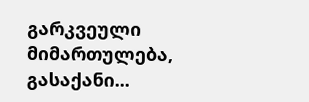გარკვეული მიმართულება, გასაქანი...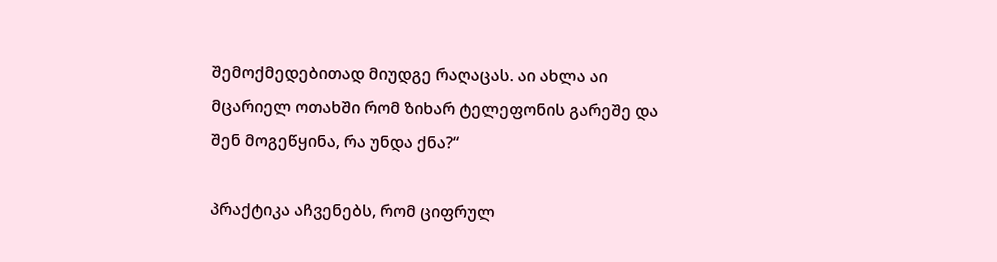შემოქმედებითად მიუდგე რაღაცას. აი ახლა აი მცარიელ ოთახში რომ ზიხარ ტელეფონის გარეშე და შენ მოგეწყინა, რა უნდა ქნა?“

პრაქტიკა აჩვენებს, რომ ციფრულ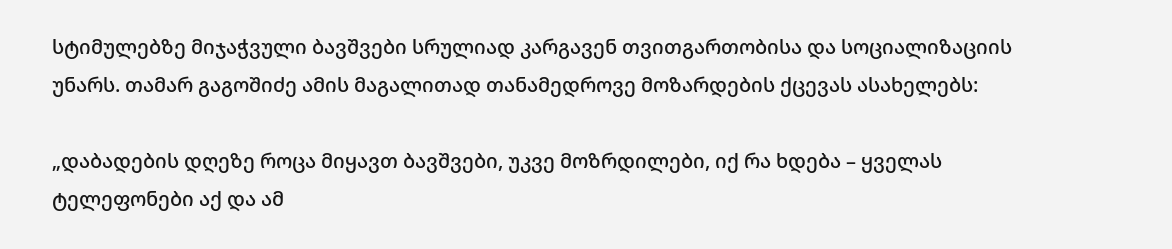სტიმულებზე მიჯაჭვული ბავშვები სრულიად კარგავენ თვითგართობისა და სოციალიზაციის უნარს. თამარ გაგოშიძე ამის მაგალითად თანამედროვე მოზარდების ქცევას ასახელებს:

„დაბადების დღეზე როცა მიყავთ ბავშვები, უკვე მოზრდილები, იქ რა ხდება – ყველას ტელეფონები აქ და ამ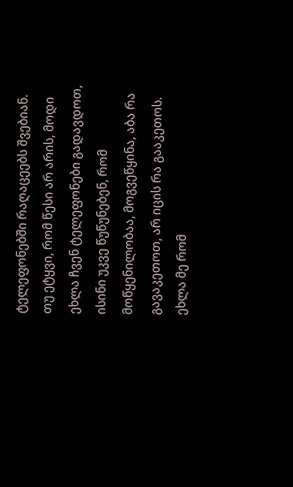ტელეფონებში რაღაცეებს შვებიან. თუ ეტყვი, რომ წესი არ არის, მოდი ეხლა ჩვენ ტელეფონები გადავდოთ, ისინი უკვე წუწუნებენ, რომ მოწყენილობაა, მოგვეწყინა, აბა რა გავაკეთოთ, არ იცის რა გააკეთოს. ეხლა მე რომ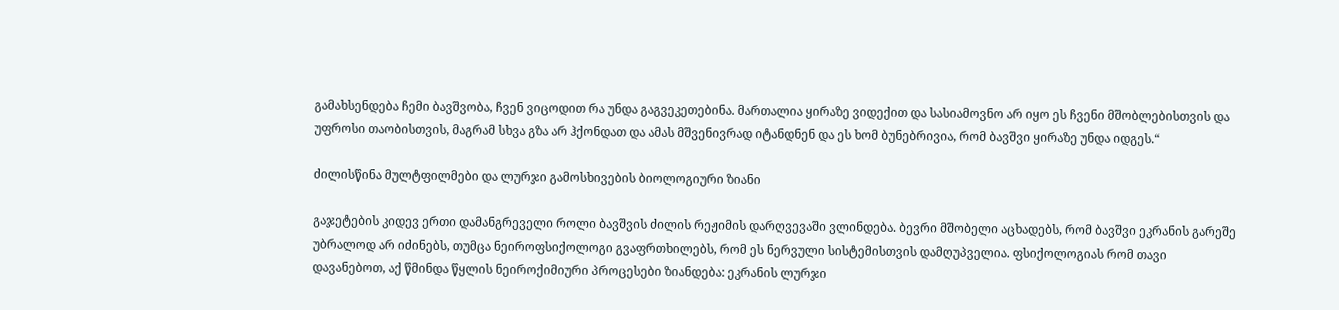გამახსენდება ჩემი ბავშვობა, ჩვენ ვიცოდით რა უნდა გაგვეკეთებინა. მართალია ყირაზე ვიდექით და სასიამოვნო არ იყო ეს ჩვენი მშობლებისთვის და უფროსი თაობისთვის, მაგრამ სხვა გზა არ ჰქონდათ და ამას მშვენივრად იტანდნენ და ეს ხომ ბუნებრივია, რომ ბავშვი ყირაზე უნდა იდგეს.“

ძილისწინა მულტფილმები და ლურჯი გამოსხივების ბიოლოგიური ზიანი

გაჯეტების კიდევ ერთი დამანგრეველი როლი ბავშვის ძილის რეჟიმის დარღვევაში ვლინდება. ბევრი მშობელი აცხადებს, რომ ბავშვი ეკრანის გარეშე უბრალოდ არ იძინებს, თუმცა ნეიროფსიქოლოგი გვაფრთხილებს, რომ ეს ნერვული სისტემისთვის დამღუპველია. ფსიქოლოგიას რომ თავი დავანებოთ, აქ წმინდა წყლის ნეიროქიმიური პროცესები ზიანდება: ეკრანის ლურჯი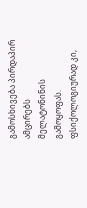გამოსხივება პირდაპირ ამცირებს მელატონინის გამოყოფას. ფსიქოლოგიურად კი,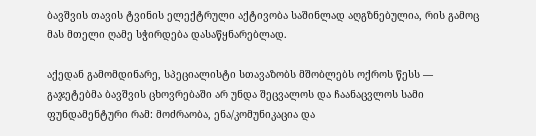ბავშვის თავის ტვინის ელექტრული აქტივობა საშინლად აღგზნებულია, რის გამოც მას მთელი ღამე სჭირდება დასაწყნარებლად.

აქედან გამომდინარე, სპეციალისტი სთავაზობს მშობლებს ოქროს წესს — გაჯეტებმა ბავშვის ცხოვრებაში არ უნდა შეცვალოს და ჩაანაცვლოს სამი ფუნდამენტური რამ: მოძრაობა, ენა/კომუნიკაცია და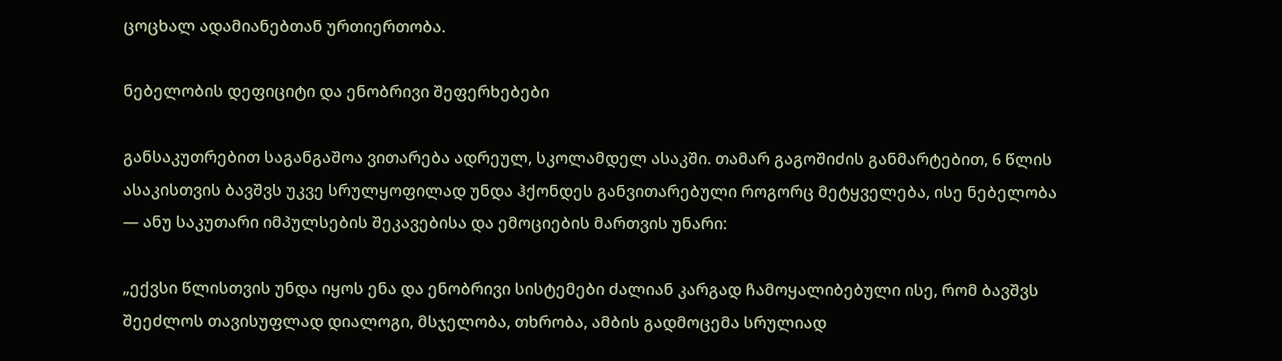ცოცხალ ადამიანებთან ურთიერთობა.

ნებელობის დეფიციტი და ენობრივი შეფერხებები

განსაკუთრებით საგანგაშოა ვითარება ადრეულ, სკოლამდელ ასაკში. თამარ გაგოშიძის განმარტებით, 6 წლის ასაკისთვის ბავშვს უკვე სრულყოფილად უნდა ჰქონდეს განვითარებული როგორც მეტყველება, ისე ნებელობა — ანუ საკუთარი იმპულსების შეკავებისა და ემოციების მართვის უნარი:

„ექვსი წლისთვის უნდა იყოს ენა და ენობრივი სისტემები ძალიან კარგად ჩამოყალიბებული ისე, რომ ბავშვს შეეძლოს თავისუფლად დიალოგი, მსჯელობა, თხრობა, ამბის გადმოცემა სრულიად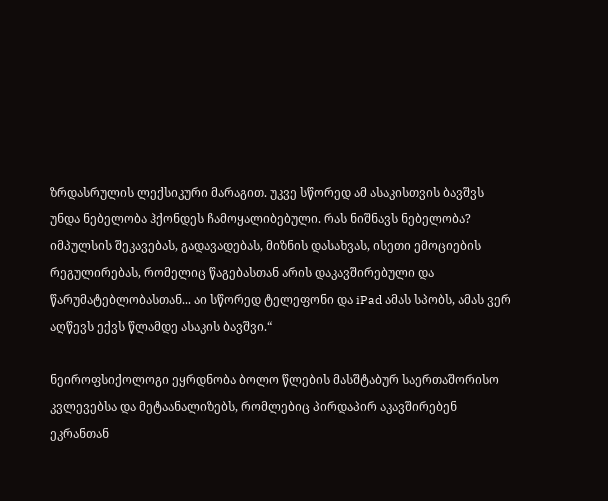ზრდასრულის ლექსიკური მარაგით. უკვე სწორედ ამ ასაკისთვის ბავშვს უნდა ნებელობა ჰქონდეს ჩამოყალიბებული. რას ნიშნავს ნებელობა? იმპულსის შეკავებას, გადავადებას, მიზნის დასახვას, ისეთი ემოციების რეგულირებას, რომელიც წაგებასთან არის დაკავშირებული და წარუმატებლობასთან... აი სწორედ ტელეფონი და iPad ამას სპობს, ამას ვერ აღწევს ექვს წლამდე ასაკის ბავშვი.“

ნეიროფსიქოლოგი ეყრდნობა ბოლო წლების მასშტაბურ საერთაშორისო კვლევებსა და მეტაანალიზებს, რომლებიც პირდაპირ აკავშირებენ ეკრანთან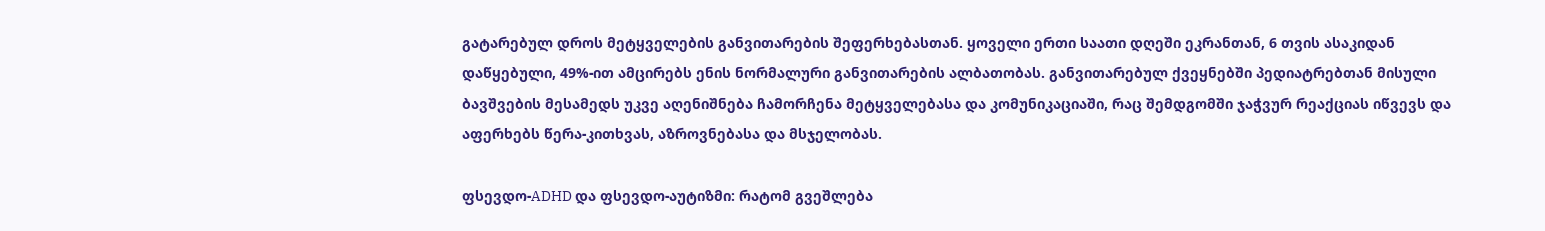გატარებულ დროს მეტყველების განვითარების შეფერხებასთან. ყოველი ერთი საათი დღეში ეკრანთან, 6 თვის ასაკიდან დაწყებული, 49%-ით ამცირებს ენის ნორმალური განვითარების ალბათობას. განვითარებულ ქვეყნებში პედიატრებთან მისული ბავშვების მესამედს უკვე აღენიშნება ჩამორჩენა მეტყველებასა და კომუნიკაციაში, რაც შემდგომში ჯაჭვურ რეაქციას იწვევს და აფერხებს წერა-კითხვას, აზროვნებასა და მსჯელობას.

ფსევდო-ADHD და ფსევდო-აუტიზმი: რატომ გვეშლება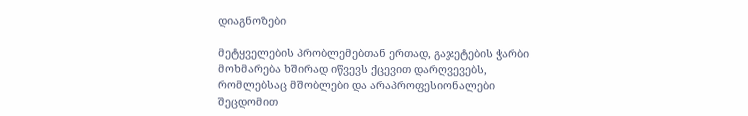დიაგნოზები

მეტყველების პრობლემებთან ერთად, გაჯეტების ჭარბი მოხმარება ხშირად იწვევს ქცევით დარღვევებს, რომლებსაც მშობლები და არაპროფესიონალები შეცდომით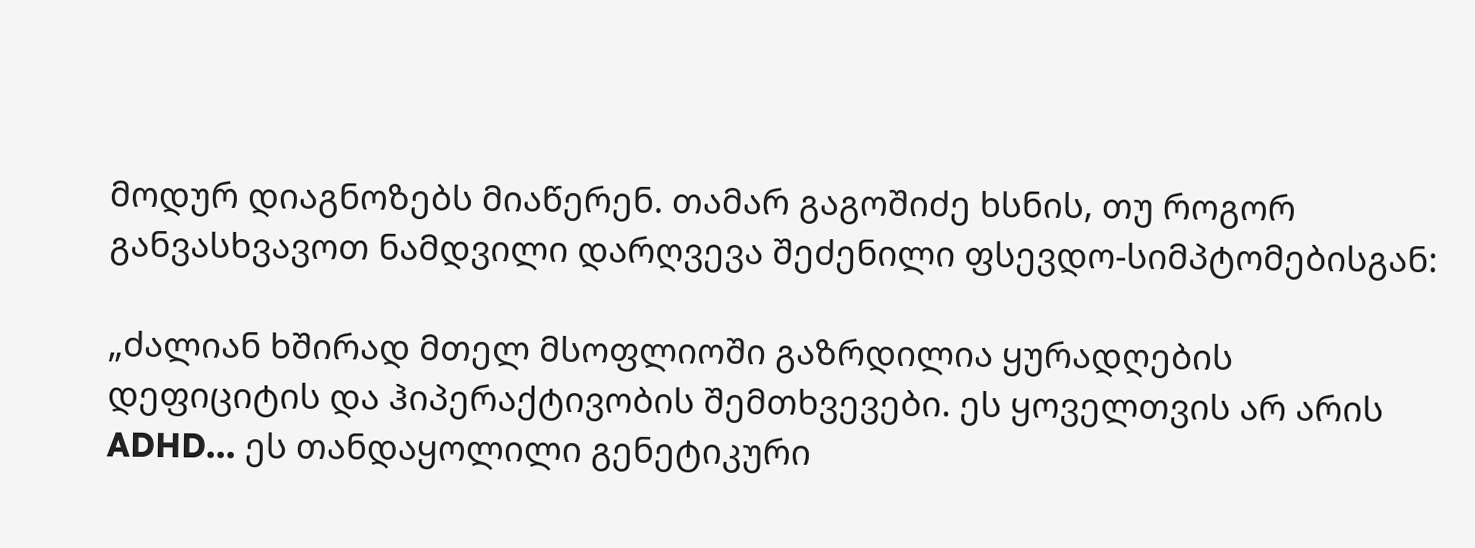მოდურ დიაგნოზებს მიაწერენ. თამარ გაგოშიძე ხსნის, თუ როგორ განვასხვავოთ ნამდვილი დარღვევა შეძენილი ფსევდო-სიმპტომებისგან:

„ძალიან ხშირად მთელ მსოფლიოში გაზრდილია ყურადღების დეფიციტის და ჰიპერაქტივობის შემთხვევები. ეს ყოველთვის არ არის ADHD... ეს თანდაყოლილი გენეტიკური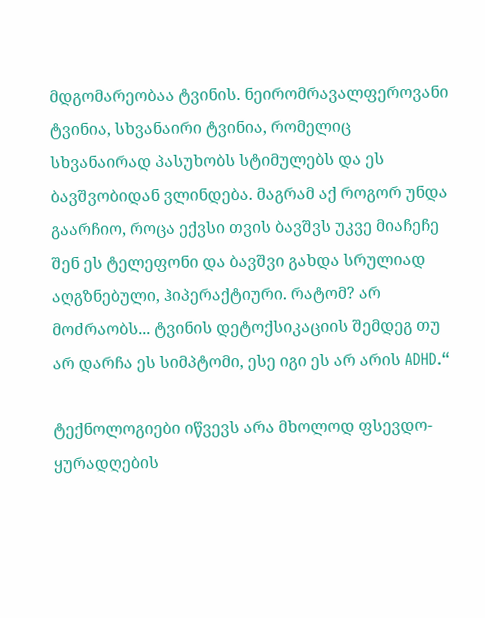მდგომარეობაა ტვინის. ნეირომრავალფეროვანი ტვინია, სხვანაირი ტვინია, რომელიც სხვანაირად პასუხობს სტიმულებს და ეს ბავშვობიდან ვლინდება. მაგრამ აქ როგორ უნდა გაარჩიო, როცა ექვსი თვის ბავშვს უკვე მიაჩეჩე შენ ეს ტელეფონი და ბავშვი გახდა სრულიად აღგზნებული, ჰიპერაქტიური. რატომ? არ მოძრაობს... ტვინის დეტოქსიკაციის შემდეგ თუ არ დარჩა ეს სიმპტომი, ესე იგი ეს არ არის ADHD.“

ტექნოლოგიები იწვევს არა მხოლოდ ფსევდო-ყურადღების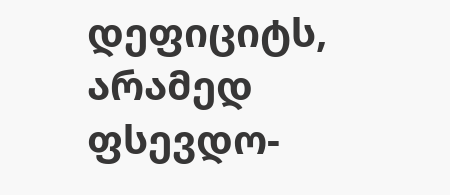დეფიციტს, არამედ ფსევდო-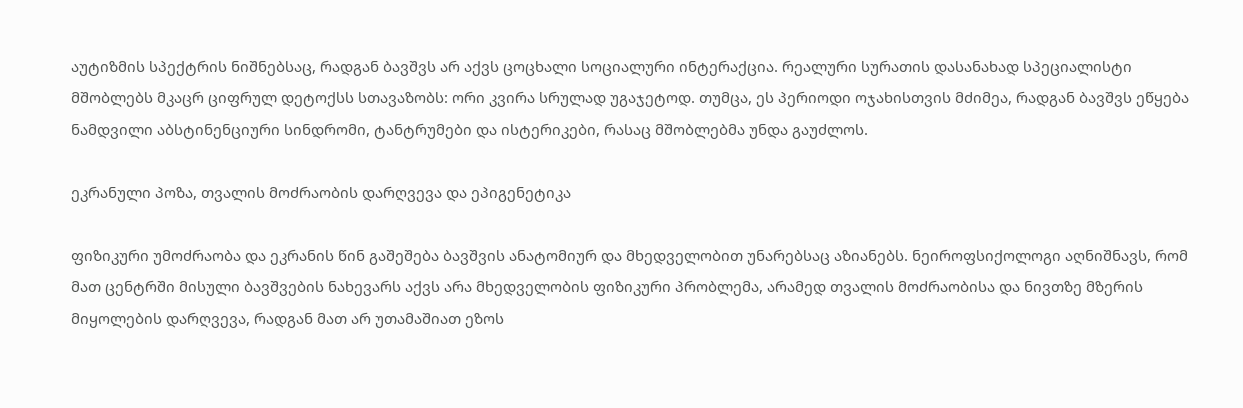აუტიზმის სპექტრის ნიშნებსაც, რადგან ბავშვს არ აქვს ცოცხალი სოციალური ინტერაქცია. რეალური სურათის დასანახად სპეციალისტი მშობლებს მკაცრ ციფრულ დეტოქსს სთავაზობს: ორი კვირა სრულად უგაჯეტოდ. თუმცა, ეს პერიოდი ოჯახისთვის მძიმეა, რადგან ბავშვს ეწყება ნამდვილი აბსტინენციური სინდრომი, ტანტრუმები და ისტერიკები, რასაც მშობლებმა უნდა გაუძლოს.

ეკრანული პოზა, თვალის მოძრაობის დარღვევა და ეპიგენეტიკა

ფიზიკური უმოძრაობა და ეკრანის წინ გაშეშება ბავშვის ანატომიურ და მხედველობით უნარებსაც აზიანებს. ნეიროფსიქოლოგი აღნიშნავს, რომ მათ ცენტრში მისული ბავშვების ნახევარს აქვს არა მხედველობის ფიზიკური პრობლემა, არამედ თვალის მოძრაობისა და ნივთზე მზერის მიყოლების დარღვევა, რადგან მათ არ უთამაშიათ ეზოს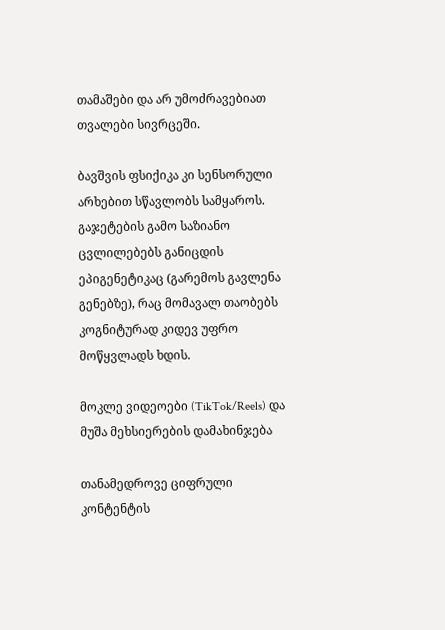თამაშები და არ უმოძრავებიათ თვალები სივრცეში.

ბავშვის ფსიქიკა კი სენსორული არხებით სწავლობს სამყაროს. გაჯეტების გამო საზიანო ცვლილებებს განიცდის ეპიგენეტიკაც (გარემოს გავლენა გენებზე), რაც მომავალ თაობებს კოგნიტურად კიდევ უფრო მოწყვლადს ხდის.

მოკლე ვიდეოები (TikTok/Reels) და მუშა მეხსიერების დამახინჯება

თანამედროვე ციფრული კონტენტის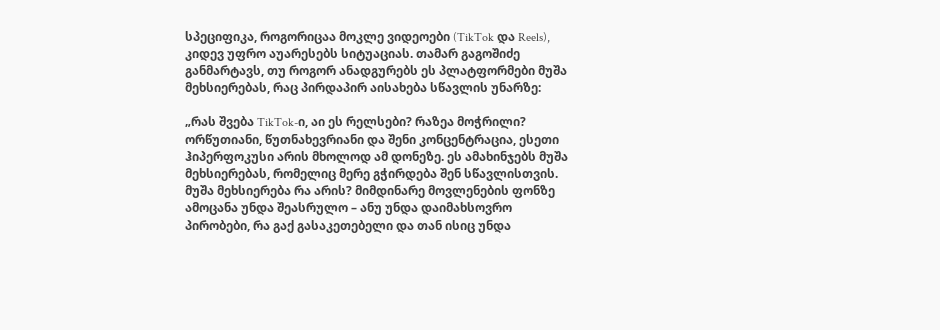სპეციფიკა, როგორიცაა მოკლე ვიდეოები (TikTok და Reels), კიდევ უფრო აუარესებს სიტუაციას. თამარ გაგოშიძე განმარტავს, თუ როგორ ანადგურებს ეს პლატფორმები მუშა მეხსიერებას, რაც პირდაპირ აისახება სწავლის უნარზე:

„რას შვება TikTok-ი, აი ეს რელსები? რაზეა მოჭრილი? ორწუთიანი, წუთნახევრიანი და შენი კონცენტრაცია, ესეთი ჰიპერფოკუსი არის მხოლოდ ამ დონეზე. ეს ამახინჯებს მუშა მეხსიერებას, რომელიც მერე გჭირდება შენ სწავლისთვის. მუშა მეხსიერება რა არის? მიმდინარე მოვლენების ფონზე ამოცანა უნდა შეასრულო – ანუ უნდა დაიმახსოვრო პირობები, რა გაქ გასაკეთებელი და თან ისიც უნდა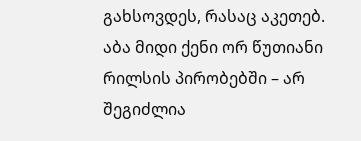გახსოვდეს, რასაც აკეთებ. აბა მიდი ქენი ორ წუთიანი რილსის პირობებში – არ შეგიძლია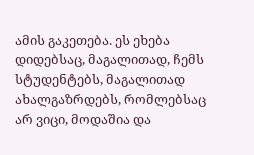ამის გაკეთება. ეს ეხება დიდებსაც, მაგალითად, ჩემს სტუდენტებს, მაგალითად ახალგაზრდებს, რომლებსაც არ ვიცი, მოდაშია და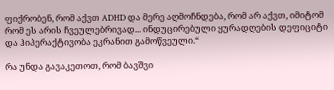ფიქრობენ, რომ აქვთ ADHD და მერე აღმოჩნდება, რომ არ აქვთ, იმიტომ რომ ეს არის ჩვეულებრივად... ინდუცირებული ყურადღების დეფიციტი და ჰიპერაქტივობა ეკრანით გამოწვეული.“

რა უნდა გავაკეთოთ, რომ ბავშვი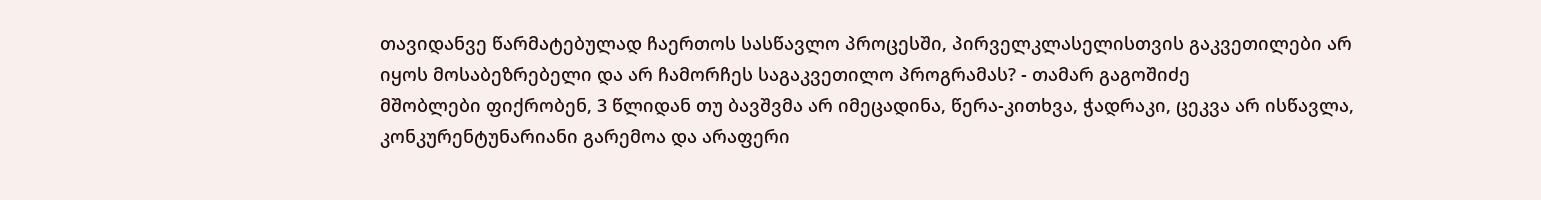თავიდანვე წარმატებულად ჩაერთოს სასწავლო პროცესში, პირველკლასელისთვის გაკვეთილები არ იყოს მოსაბეზრებელი და არ ჩამორჩეს საგაკვეთილო პროგრამას? - თამარ გაგოშიძე
მშობლები ფიქრობენ, 3 წლიდან თუ ბავშვმა არ იმეცადინა, წერა-კითხვა, ჭადრაკი, ცეკვა არ ისწავლა, კონკურენტუნარიანი გარემოა და არაფერი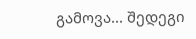გამოვა... შედეგი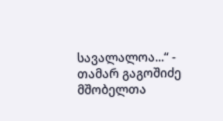სავალალოა...“ - თამარ გაგოშიძე მშობელთა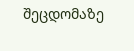შეცდომაზე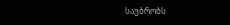საუბრობს